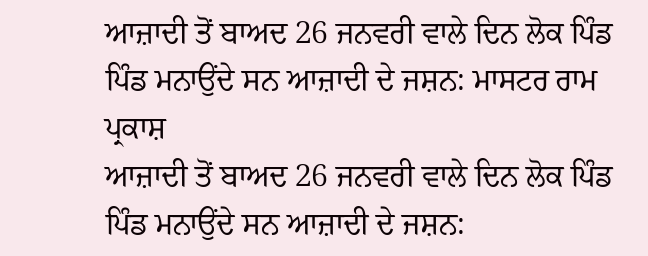ਆਜ਼ਾਦੀ ਤੋਂ ਬਾਅਦ 26 ਜਨਵਰੀ ਵਾਲੇ ਦਿਨ ਲੋਕ ਪਿੰਡ ਪਿੰਡ ਮਨਾਉਂਦੇ ਸਨ ਆਜ਼ਾਦੀ ਦੇ ਜਸ਼ਨ: ਮਾਸਟਰ ਰਾਮ ਪ੍ਰਕਾਸ਼
ਆਜ਼ਾਦੀ ਤੋਂ ਬਾਅਦ 26 ਜਨਵਰੀ ਵਾਲੇ ਦਿਨ ਲੋਕ ਪਿੰਡ ਪਿੰਡ ਮਨਾਉਂਦੇ ਸਨ ਆਜ਼ਾਦੀ ਦੇ ਜਸ਼ਨ: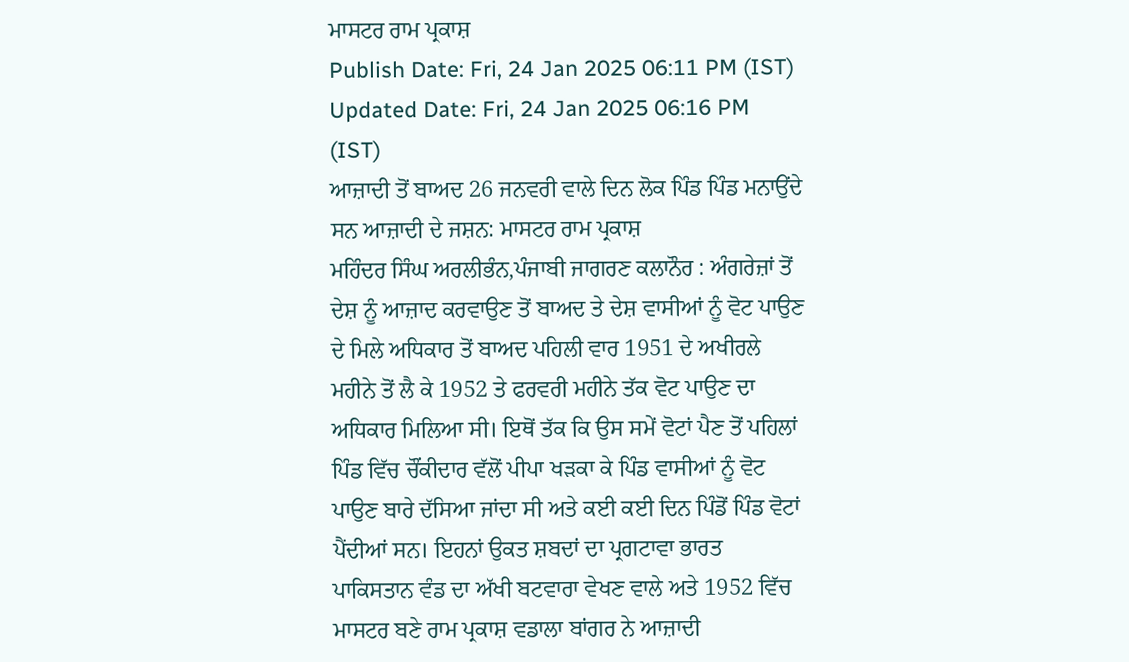ਮਾਸਟਰ ਰਾਮ ਪ੍ਰਕਾਸ਼
Publish Date: Fri, 24 Jan 2025 06:11 PM (IST)
Updated Date: Fri, 24 Jan 2025 06:16 PM (IST)
ਆਜ਼ਾਦੀ ਤੋਂ ਬਾਅਦ 26 ਜਨਵਰੀ ਵਾਲੇ ਦਿਨ ਲੋਕ ਪਿੰਡ ਪਿੰਡ ਮਨਾਉਂਦੇ ਸਨ ਆਜ਼ਾਦੀ ਦੇ ਜਸ਼ਨ: ਮਾਸਟਰ ਰਾਮ ਪ੍ਰਕਾਸ਼
ਮਹਿੰਦਰ ਸਿੰਘ ਅਰਲੀਭੰਨ,ਪੰਜਾਬੀ ਜਾਗਰਣ ਕਲਾਨੌਰ : ਅੰਗਰੇਜ਼ਾਂ ਤੋਂ ਦੇਸ਼ ਨੂੰ ਆਜ਼ਾਦ ਕਰਵਾਉਣ ਤੋਂ ਬਾਅਦ ਤੇ ਦੇਸ਼ ਵਾਸੀਆਂ ਨੂੰ ਵੋਟ ਪਾਉਣ ਦੇ ਮਿਲੇ ਅਧਿਕਾਰ ਤੋਂ ਬਾਅਦ ਪਹਿਲੀ ਵਾਰ 1951 ਦੇ ਅਖੀਰਲੇ ਮਹੀਨੇ ਤੋਂ ਲੈ ਕੇ 1952 ਤੇ ਫਰਵਰੀ ਮਹੀਨੇ ਤੱਕ ਵੋਟ ਪਾਉਣ ਦਾ ਅਧਿਕਾਰ ਮਿਲਿਆ ਸੀ। ਇਥੋਂ ਤੱਕ ਕਿ ਉਸ ਸਮੇਂ ਵੋਟਾਂ ਪੈਣ ਤੋਂ ਪਹਿਲਾਂ ਪਿੰਡ ਵਿੱਚ ਚੌਂਕੀਦਾਰ ਵੱਲੋਂ ਪੀਪਾ ਖੜਕਾ ਕੇ ਪਿੰਡ ਵਾਸੀਆਂ ਨੂੰ ਵੋਟ ਪਾਉਣ ਬਾਰੇ ਦੱਸਿਆ ਜਾਂਦਾ ਸੀ ਅਤੇ ਕਈ ਕਈ ਦਿਨ ਪਿੰਡੋਂ ਪਿੰਡ ਵੋਟਾਂ ਪੈਂਦੀਆਂ ਸਨ। ਇਹਨਾਂ ਉਕਤ ਸ਼ਬਦਾਂ ਦਾ ਪ੍ਰਗਟਾਵਾ ਭਾਰਤ ਪਾਕਿਸਤਾਨ ਵੰਡ ਦਾ ਅੱਖੀ ਬਟਵਾਰਾ ਵੇਖਣ ਵਾਲੇ ਅਤੇ 1952 ਵਿੱਚ ਮਾਸਟਰ ਬਣੇ ਰਾਮ ਪ੍ਰਕਾਸ਼ ਵਡਾਲਾ ਬਾਂਗਰ ਨੇ ਆਜ਼ਾਦੀ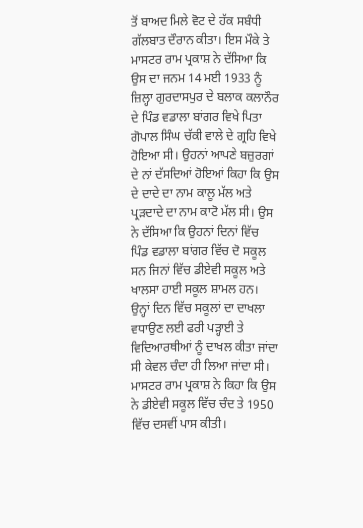ਤੋਂ ਬਾਅਦ ਮਿਲੇ ਵੋਟ ਦੇ ਹੱਕ ਸਬੰਧੀ ਗੱਲਬਾਤ ਦੌਰਾਨ ਕੀਤਾ। ਇਸ ਮੌਕੇ ਤੇ ਮਾਸਟਰ ਰਾਮ ਪ੍ਰਕਾਸ਼ ਨੇ ਦੱਸਿਆ ਕਿ ਉਸ ਦਾ ਜਨਮ 14 ਮਈ 1933 ਨੂੰ ਜ਼ਿਲ੍ਹਾ ਗੁਰਦਾਸਪੁਰ ਦੇ ਬਲਾਕ ਕਲਾਨੌਰ ਦੇ ਪਿੰਡ ਵਡਾਲਾ ਬਾਂਗਰ ਵਿਖੇ ਪਿਤਾ ਗੋਪਾਲ ਸਿੰਘ ਚੱਕੀ ਵਾਲੇ ਦੇ ਗ੍ਰਹਿ ਵਿਖੇ ਹੋਇਆ ਸੀ। ਉਹਨਾਂ ਆਪਣੇ ਬਜ਼ੁਰਗਾਂ ਦੇ ਨਾਂ ਦੱਸਦਿਆਂ ਹੋਇਆਂ ਕਿਹਾ ਕਿ ਉਸ ਦੇ ਦਾਦੇ ਦਾ ਨਾਮ ਕਾਲੂ ਮੱਲ ਅਤੇ ਪ੍ਰੜਦਾਦੇ ਦਾ ਨਾਮ ਕਾਟੋ ਮੱਲ ਸੀ। ਉਸ ਨੇ ਦੱਸਿਆ ਕਿ ਉਹਨਾਂ ਦਿਨਾਂ ਵਿੱਚ ਪਿੰਡ ਵਡਾਲਾ ਬਾਂਗਰ ਵਿੱਚ ਦੋ ਸਕੂਲ ਸਨ ਜਿਨਾਂ ਵਿੱਚ ਡੀਏਵੀ ਸਕੂਲ ਅਤੇ ਖਾਲਸਾ ਹਾਈ ਸਕੂਲ ਸ਼ਾਮਲ ਹਨ। ਉਨ੍ਹਾਂ ਦਿਨ ਵਿੱਚ ਸਕੂਲਾਂ ਦਾ ਦਾਖਲਾ ਵਧਾਉਣ ਲਈ ਫਰੀ ਪੜ੍ਹਾਈ ਤੇ ਵਿਦਿਆਰਥੀਆਂ ਨੂੰ ਦਾਖਲ ਕੀਤਾ ਜਾਂਦਾ ਸੀ ਕੇਵਲ ਚੰਦਾ ਹੀ ਲਿਆ ਜਾਂਦਾ ਸੀ। ਮਾਸਟਰ ਰਾਮ ਪ੍ਰਕਾਸ਼ ਨੇ ਕਿਹਾ ਕਿ ਉਸ ਨੇ ਡੀਏਵੀ ਸਕੂਲ ਵਿੱਚ ਚੰਦ ਤੇ 1950 ਵਿੱਚ ਦਸਵੀਂ ਪਾਸ ਕੀਤੀ।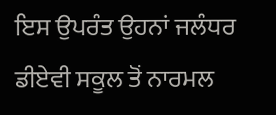ਇਸ ਉਪਰੰਤ ਉਹਨਾਂ ਜਲੰਧਰ ਡੀਏਵੀ ਸਕੂਲ ਤੋਂ ਨਾਰਮਲ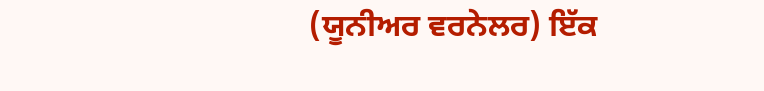(ਯੂਨੀਅਰ ਵਰਨੇਲਰ) ਇੱਕ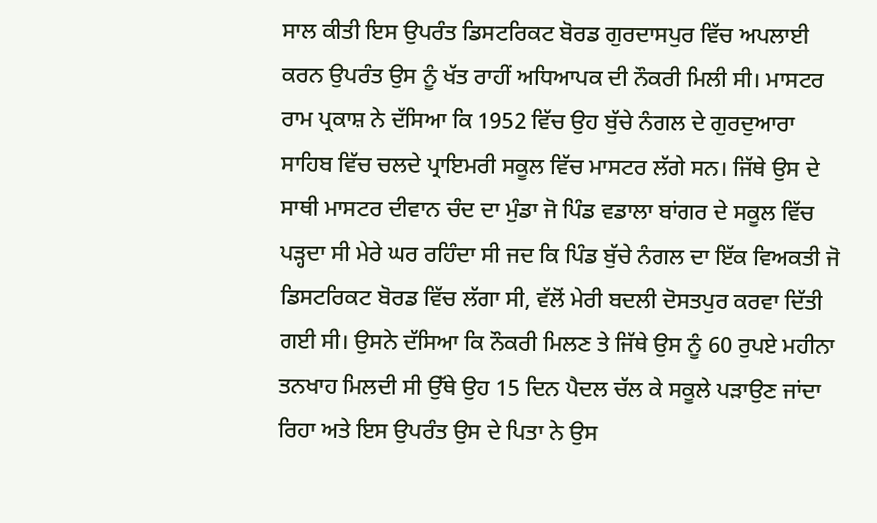ਸਾਲ ਕੀਤੀ ਇਸ ਉਪਰੰਤ ਡਿਸਟਰਿਕਟ ਬੋਰਡ ਗੁਰਦਾਸਪੁਰ ਵਿੱਚ ਅਪਲਾਈ ਕਰਨ ਉਪਰੰਤ ਉਸ ਨੂੰ ਖੱਤ ਰਾਹੀਂ ਅਧਿਆਪਕ ਦੀ ਨੌਕਰੀ ਮਿਲੀ ਸੀ। ਮਾਸਟਰ ਰਾਮ ਪ੍ਰਕਾਸ਼ ਨੇ ਦੱਸਿਆ ਕਿ 1952 ਵਿੱਚ ਉਹ ਬੁੱਚੇ ਨੰਗਲ ਦੇ ਗੁਰਦੁਆਰਾ ਸਾਹਿਬ ਵਿੱਚ ਚਲਦੇ ਪ੍ਰਾਇਮਰੀ ਸਕੂਲ ਵਿੱਚ ਮਾਸਟਰ ਲੱਗੇ ਸਨ। ਜਿੱਥੇ ਉਸ ਦੇ ਸਾਥੀ ਮਾਸਟਰ ਦੀਵਾਨ ਚੰਦ ਦਾ ਮੁੰਡਾ ਜੋ ਪਿੰਡ ਵਡਾਲਾ ਬਾਂਗਰ ਦੇ ਸਕੂਲ ਵਿੱਚ ਪੜ੍ਹਦਾ ਸੀ ਮੇਰੇ ਘਰ ਰਹਿੰਦਾ ਸੀ ਜਦ ਕਿ ਪਿੰਡ ਬੁੱਚੇ ਨੰਗਲ ਦਾ ਇੱਕ ਵਿਅਕਤੀ ਜੋ ਡਿਸਟਰਿਕਟ ਬੋਰਡ ਵਿੱਚ ਲੱਗਾ ਸੀ, ਵੱਲੋਂ ਮੇਰੀ ਬਦਲੀ ਦੋਸਤਪੁਰ ਕਰਵਾ ਦਿੱਤੀ ਗਈ ਸੀ। ਉਸਨੇ ਦੱਸਿਆ ਕਿ ਨੌਕਰੀ ਮਿਲਣ ਤੇ ਜਿੱਥੇ ਉਸ ਨੂੰ 60 ਰੁਪਏ ਮਹੀਨਾ ਤਨਖਾਹ ਮਿਲਦੀ ਸੀ ਉੱਥੇ ਉਹ 15 ਦਿਨ ਪੈਦਲ ਚੱਲ ਕੇ ਸਕੂਲੇ ਪੜਾਉਣ ਜਾਂਦਾ ਰਿਹਾ ਅਤੇ ਇਸ ਉਪਰੰਤ ਉਸ ਦੇ ਪਿਤਾ ਨੇ ਉਸ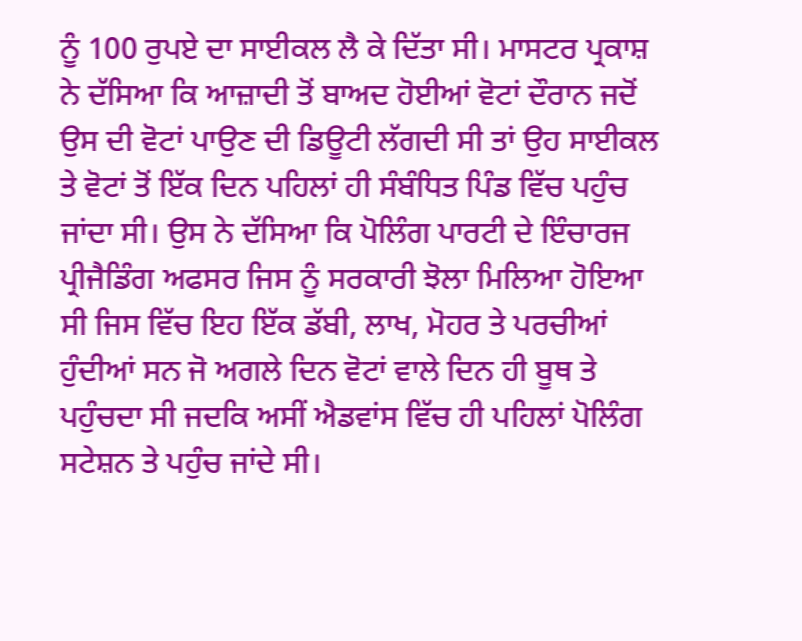ਨੂੰ 100 ਰੁਪਏ ਦਾ ਸਾਈਕਲ ਲੈ ਕੇ ਦਿੱਤਾ ਸੀ। ਮਾਸਟਰ ਪ੍ਰਕਾਸ਼ ਨੇ ਦੱਸਿਆ ਕਿ ਆਜ਼ਾਦੀ ਤੋਂ ਬਾਅਦ ਹੋਈਆਂ ਵੋਟਾਂ ਦੌਰਾਨ ਜਦੋਂ ਉਸ ਦੀ ਵੋਟਾਂ ਪਾਉਣ ਦੀ ਡਿਊਟੀ ਲੱਗਦੀ ਸੀ ਤਾਂ ਉਹ ਸਾਈਕਲ ਤੇ ਵੋਟਾਂ ਤੋਂ ਇੱਕ ਦਿਨ ਪਹਿਲਾਂ ਹੀ ਸੰਬੰਧਿਤ ਪਿੰਡ ਵਿੱਚ ਪਹੁੰਚ ਜਾਂਦਾ ਸੀ। ਉਸ ਨੇ ਦੱਸਿਆ ਕਿ ਪੋਲਿੰਗ ਪਾਰਟੀ ਦੇ ਇੰਚਾਰਜ ਪ੍ਰੀਜੈਡਿੰਗ ਅਫਸਰ ਜਿਸ ਨੂੰ ਸਰਕਾਰੀ ਝੋਲਾ ਮਿਲਿਆ ਹੋਇਆ ਸੀ ਜਿਸ ਵਿੱਚ ਇਹ ਇੱਕ ਡੱਬੀ, ਲਾਖ, ਮੋਹਰ ਤੇ ਪਰਚੀਆਂ ਹੁੰਦੀਆਂ ਸਨ ਜੋ ਅਗਲੇ ਦਿਨ ਵੋਟਾਂ ਵਾਲੇ ਦਿਨ ਹੀ ਬੂਥ ਤੇ ਪਹੁੰਚਦਾ ਸੀ ਜਦਕਿ ਅਸੀਂ ਐਡਵਾਂਸ ਵਿੱਚ ਹੀ ਪਹਿਲਾਂ ਪੋਲਿੰਗ ਸਟੇਸ਼ਨ ਤੇ ਪਹੁੰਚ ਜਾਂਦੇ ਸੀ।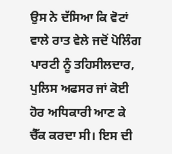ਉਸ ਨੇ ਦੱਸਿਆ ਕਿ ਵੋਟਾਂ ਵਾਲੇ ਰਾਤ ਵੇਲੇ ਜਦੋਂ ਪੋਲਿੰਗ ਪਾਰਟੀ ਨੂੰ ਤਹਿਸੀਲਦਾਰ, ਪੁਲਿਸ ਅਫਸਰ ਜਾਂ ਕੋਈ ਹੋਰ ਅਧਿਕਾਰੀ ਆਣ ਕੇ ਚੈੱਕ ਕਰਦਾ ਸੀ। ਇਸ ਦੀ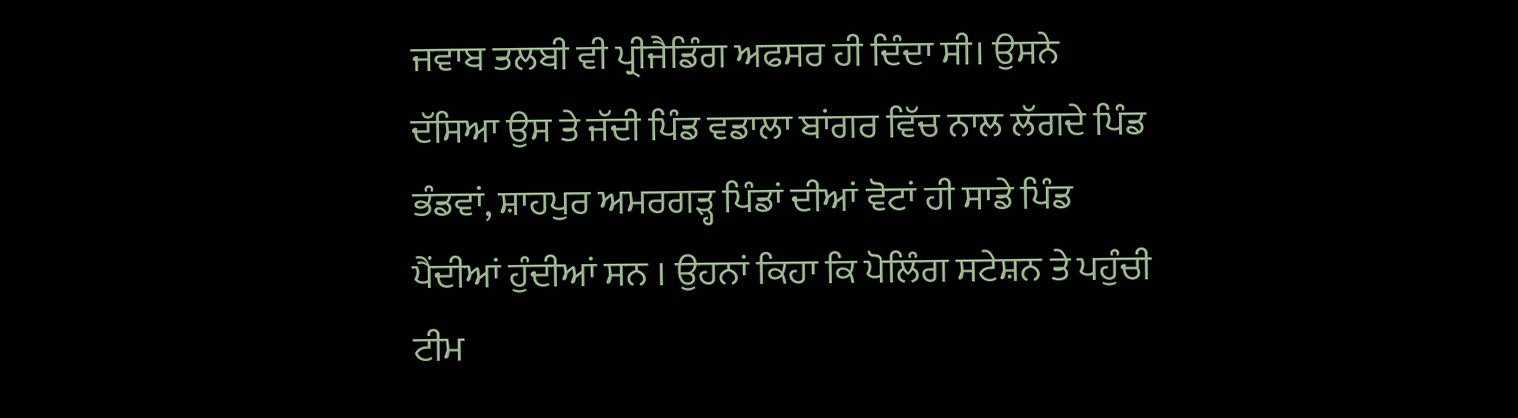ਜਵਾਬ ਤਲਬੀ ਵੀ ਪ੍ਰੀਜੈਡਿੰਗ ਅਫਸਰ ਹੀ ਦਿੰਦਾ ਸੀ। ਉਸਨੇ ਦੱਸਿਆ ਉਸ ਤੇ ਜੱਦੀ ਪਿੰਡ ਵਡਾਲਾ ਬਾਂਗਰ ਵਿੱਚ ਨਾਲ ਲੱਗਦੇ ਪਿੰਡ ਭੰਡਵਾਂ, ਸ਼ਾਹਪੁਰ ਅਮਰਗੜ੍ਹ ਪਿੰਡਾਂ ਦੀਆਂ ਵੋਟਾਂ ਹੀ ਸਾਡੇ ਪਿੰਡ ਪੈਂਦੀਆਂ ਹੁੰਦੀਆਂ ਸਨ । ਉਹਨਾਂ ਕਿਹਾ ਕਿ ਪੋਲਿੰਗ ਸਟੇਸ਼ਨ ਤੇ ਪਹੁੰਚੀ ਟੀਮ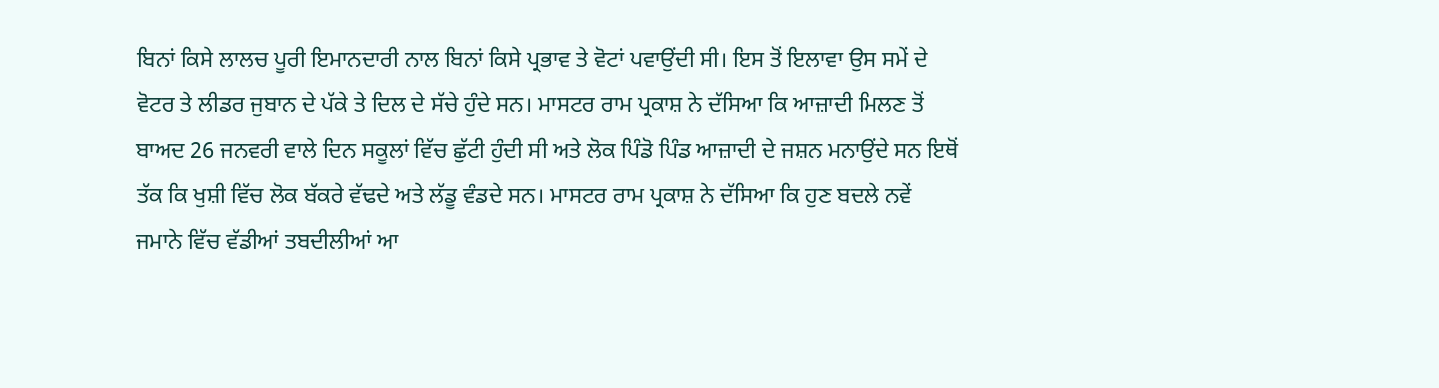ਬਿਨਾਂ ਕਿਸੇ ਲਾਲਚ ਪੂਰੀ ਇਮਾਨਦਾਰੀ ਨਾਲ ਬਿਨਾਂ ਕਿਸੇ ਪ੍ਰਭਾਵ ਤੇ ਵੋਟਾਂ ਪਵਾਉਂਦੀ ਸੀ। ਇਸ ਤੋਂ ਇਲਾਵਾ ਉਸ ਸਮੇਂ ਦੇ ਵੋਟਰ ਤੇ ਲੀਡਰ ਜੁਬਾਨ ਦੇ ਪੱਕੇ ਤੇ ਦਿਲ ਦੇ ਸੱਚੇ ਹੁੰਦੇ ਸਨ। ਮਾਸਟਰ ਰਾਮ ਪ੍ਰਕਾਸ਼ ਨੇ ਦੱਸਿਆ ਕਿ ਆਜ਼ਾਦੀ ਮਿਲਣ ਤੋਂ ਬਾਅਦ 26 ਜਨਵਰੀ ਵਾਲੇ ਦਿਨ ਸਕੂਲਾਂ ਵਿੱਚ ਛੁੱਟੀ ਹੁੰਦੀ ਸੀ ਅਤੇ ਲੋਕ ਪਿੰਡੋ ਪਿੰਡ ਆਜ਼ਾਦੀ ਦੇ ਜਸ਼ਨ ਮਨਾਉਂਦੇ ਸਨ ਇਥੋਂ ਤੱਕ ਕਿ ਖੁਸ਼ੀ ਵਿੱਚ ਲੋਕ ਬੱਕਰੇ ਵੱਢਦੇ ਅਤੇ ਲੱਡੂ ਵੰਡਦੇ ਸਨ। ਮਾਸਟਰ ਰਾਮ ਪ੍ਰਕਾਸ਼ ਨੇ ਦੱਸਿਆ ਕਿ ਹੁਣ ਬਦਲੇ ਨਵੇਂ ਜਮਾਨੇ ਵਿੱਚ ਵੱਡੀਆਂ ਤਬਦੀਲੀਆਂ ਆ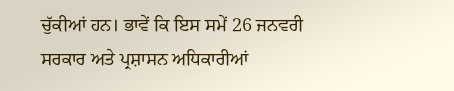ਚੁੱਕੀਆਂ ਹਨ। ਭਾਵੇਂ ਕਿ ਇਸ ਸਮੇਂ 26 ਜਨਵਰੀ ਸਰਕਾਰ ਅਤੇ ਪ੍ਰਸ਼ਾਸਨ ਅਧਿਕਾਰੀਆਂ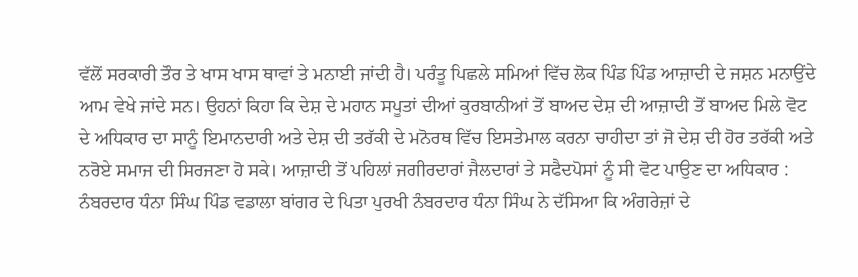ਵੱਲੋਂ ਸਰਕਾਰੀ ਤੌਰ ਤੇ ਖਾਸ ਖਾਸ ਥਾਵਾਂ ਤੇ ਮਨਾਈ ਜਾਂਦੀ ਹੈ। ਪਰੰਤੂ ਪਿਛਲੇ ਸਮਿਆਂ ਵਿੱਚ ਲੋਕ ਪਿੰਡ ਪਿੰਡ ਆਜ਼ਾਦੀ ਦੇ ਜਸ਼ਨ ਮਨਾਉਂਦੇ ਆਮ ਵੇਖੇ ਜਾਂਦੇ ਸਨ। ਉਹਨਾਂ ਕਿਹਾ ਕਿ ਦੇਸ਼ ਦੇ ਮਹਾਨ ਸਪੂਤਾਂ ਦੀਆਂ ਕੁਰਬਾਨੀਆਂ ਤੋਂ ਬਾਅਦ ਦੇਸ਼ ਦੀ ਆਜ਼ਾਦੀ ਤੋਂ ਬਾਅਦ ਮਿਲੇ ਵੋਟ ਦੇ ਅਧਿਕਾਰ ਦਾ ਸਾਨੂੰ ਇਮਾਨਦਾਰੀ ਅਤੇ ਦੇਸ਼ ਦੀ ਤਰੱਕੀ ਦੇ ਮਨੋਰਥ ਵਿੱਚ ਇਸਤੇਮਾਲ ਕਰਨਾ ਚਾਹੀਦਾ ਤਾਂ ਜੋ ਦੇਸ਼ ਦੀ ਹੋਰ ਤਰੱਕੀ ਅਤੇ ਨਰੋਏ ਸਮਾਜ ਦੀ ਸਿਰਜਣਾ ਹੋ ਸਕੇ। ਆਜ਼ਾਦੀ ਤੋਂ ਪਹਿਲਾਂ ਜਗੀਰਦਾਰਾਂ ਜੈਲਦਾਰਾਂ ਤੇ ਸਫੈਦਪੋਸਾਂ ਨੂੰ ਸੀ ਵੋਟ ਪਾਉਣ ਦਾ ਅਧਿਕਾਰ : ਨੰਬਰਦਾਰ ਧੰਨਾ ਸਿੰਘ ਪਿੰਡ ਵਡਾਲਾ ਬਾਂਗਰ ਦੇ ਪਿਤਾ ਪੁਰਖੀ ਨੰਬਰਦਾਰ ਧੰਨਾ ਸਿੰਘ ਨੇ ਦੱਸਿਆ ਕਿ ਅੰਗਰੇਜ਼ਾਂ ਦੇ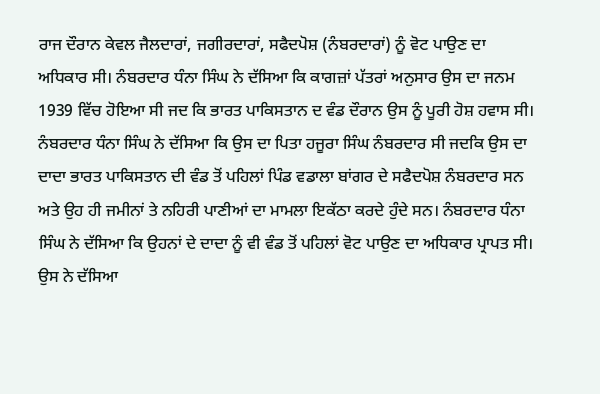ਰਾਜ ਦੌਰਾਨ ਕੇਵਲ ਜੈਲਦਾਰਾਂ, ਜਗੀਰਦਾਰਾਂ, ਸਫੈਦਪੋਸ਼ (ਨੰਬਰਦਾਰਾਂ) ਨੂੰ ਵੋਟ ਪਾਉਣ ਦਾ ਅਧਿਕਾਰ ਸੀ। ਨੰਬਰਦਾਰ ਧੰਨਾ ਸਿੰਘ ਨੇ ਦੱਸਿਆ ਕਿ ਕਾਗਜ਼ਾਂ ਪੱਤਰਾਂ ਅਨੁਸਾਰ ਉਸ ਦਾ ਜਨਮ 1939 ਵਿੱਚ ਹੋਇਆ ਸੀ ਜਦ ਕਿ ਭਾਰਤ ਪਾਕਿਸਤਾਨ ਦ ਵੰਡ ਦੌਰਾਨ ਉਸ ਨੂੰ ਪੂਰੀ ਹੋਸ਼ ਹਵਾਸ ਸੀ। ਨੰਬਰਦਾਰ ਧੰਨਾ ਸਿੰਘ ਨੇ ਦੱਸਿਆ ਕਿ ਉਸ ਦਾ ਪਿਤਾ ਹਜੂਰਾ ਸਿੰਘ ਨੰਬਰਦਾਰ ਸੀ ਜਦਕਿ ਉਸ ਦਾ ਦਾਦਾ ਭਾਰਤ ਪਾਕਿਸਤਾਨ ਦੀ ਵੰਡ ਤੋਂ ਪਹਿਲਾਂ ਪਿੰਡ ਵਡਾਲਾ ਬਾਂਗਰ ਦੇ ਸਫੈਦਪੋਸ਼ ਨੰਬਰਦਾਰ ਸਨ ਅਤੇ ਉਹ ਹੀ ਜਮੀਨਾਂ ਤੇ ਨਹਿਰੀ ਪਾਣੀਆਂ ਦਾ ਮਾਮਲਾ ਇਕੱਠਾ ਕਰਦੇ ਹੁੰਦੇ ਸਨ। ਨੰਬਰਦਾਰ ਧੰਨਾ ਸਿੰਘ ਨੇ ਦੱਸਿਆ ਕਿ ਉਹਨਾਂ ਦੇ ਦਾਦਾ ਨੂੰ ਵੀ ਵੰਡ ਤੋਂ ਪਹਿਲਾਂ ਵੋਟ ਪਾਉਣ ਦਾ ਅਧਿਕਾਰ ਪ੍ਰਾਪਤ ਸੀ। ਉਸ ਨੇ ਦੱਸਿਆ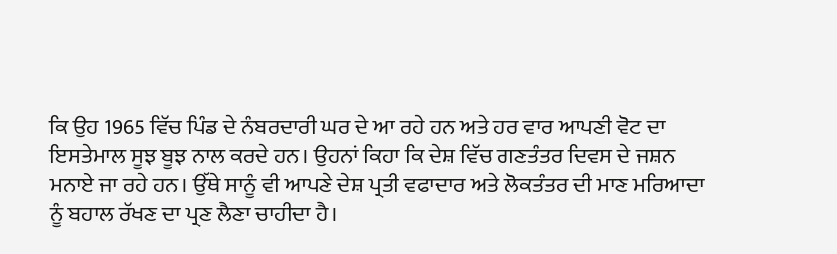ਕਿ ਉਹ 1965 ਵਿੱਚ ਪਿੰਡ ਦੇ ਨੰਬਰਦਾਰੀ ਘਰ ਦੇ ਆ ਰਹੇ ਹਨ ਅਤੇ ਹਰ ਵਾਰ ਆਪਣੀ ਵੋਟ ਦਾ ਇਸਤੇਮਾਲ ਸੂਝ ਬੂਝ ਨਾਲ ਕਰਦੇ ਹਨ। ਉਹਨਾਂ ਕਿਹਾ ਕਿ ਦੇਸ਼ ਵਿੱਚ ਗਣਤੰਤਰ ਦਿਵਸ ਦੇ ਜਸ਼ਨ ਮਨਾਏ ਜਾ ਰਹੇ ਹਨ। ਉੱਥੇ ਸਾਨੂੰ ਵੀ ਆਪਣੇ ਦੇਸ਼ ਪ੍ਰਤੀ ਵਫਾਦਾਰ ਅਤੇ ਲੋਕਤੰਤਰ ਦੀ ਮਾਣ ਮਰਿਆਦਾ ਨੂੰ ਬਹਾਲ ਰੱਖਣ ਦਾ ਪ੍ਰਣ ਲੈਣਾ ਚਾਹੀਦਾ ਹੈ।